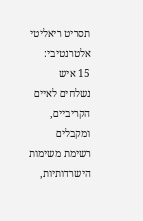תסריט ריאליטי אלטרנטיבי:
15 איש נשלחים לאיים הקריביים, ומקבלים רשימת משימות הישרדותיות,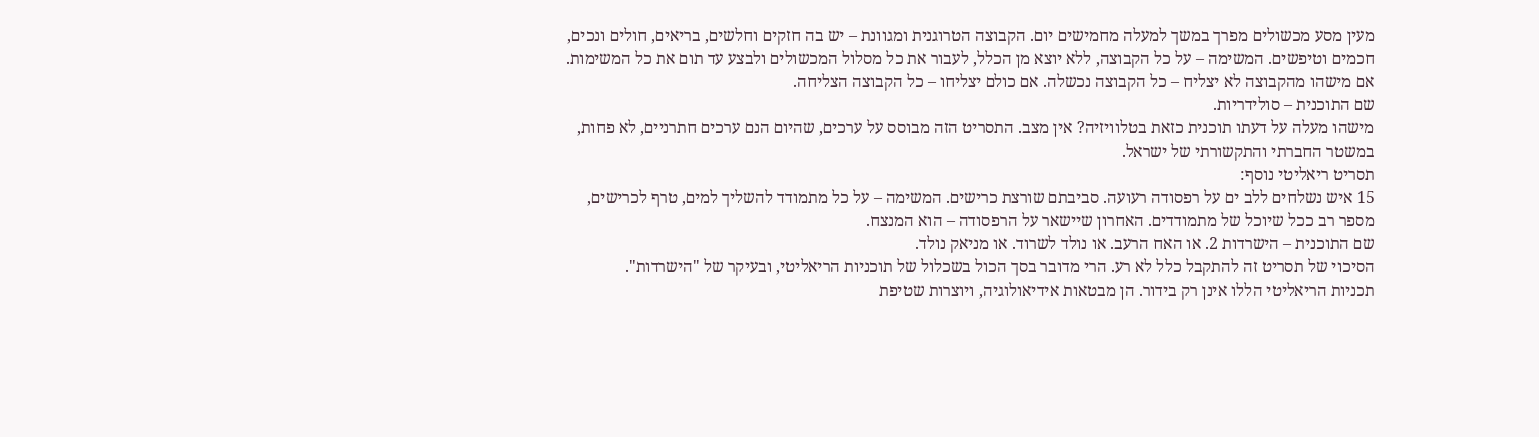מעין מסע מכשולים מפרך במשך למעלה מחמישים יום. הקבוצה הטרוגנית ומגוונת – יש בה חזקים וחלשים, בריאים, חולים ונכים, חכמים וטיפשים. המשימה – על כל הקבוצה, ללא יוצא מן הכלל, לעבור את כל מסלול המכשולים ולבצע עד תום את כל המשימות. אם מישהו מהקבוצה לא יצליח – כל הקבוצה נכשלה. אם כולם יצליחו – כל הקבוצה הצליחה.
שם התוכנית – סולידריות.
מישהו מעלה על דעתו תוכנית כזאת בטלוויזיה? אין מצב. התסריט הזה מבוסס על ערכים, שהיום הנם ערכים חתרניים, לא פחות, במשטר החברתי והתקשורתי של ישראל.
תסריט ריאליטי נוסף:
15 איש נשלחים ללב ים על רפסודה רעועה. סביבתם שורצת כרישים. המשימה – על כל מתמודד להשליך למים, טרף לכרישים, מספר רב ככל שיוכל של מתמודדים. האחרון שיישאר על הרפסודה – הוא המנצח.
שם התוכנית – הישרדות 2. או האח הרעב. או נולד לשרוד. או מניאק נולד.
הסיכוי של תסריט זה להתקבל כלל לא רע. הרי מדובר בסך הכול בשכלול של תוכניות הריאליטי, ובעיקר של "הישרדות".
תכניות הריאליטי הללו אינן רק בידור. הן מבטאות אידיאולוגיה, ויוצרות שטיפת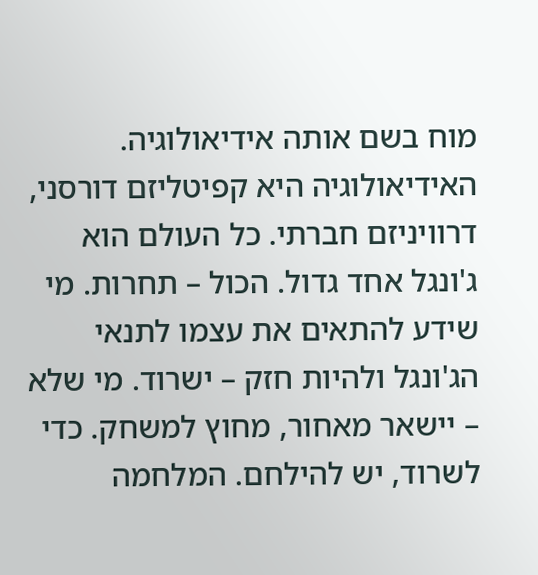מוח בשם אותה אידיאולוגיה. האידיאולוגיה היא קפיטליזם דורסני, דרוויניזם חברתי. כל העולם הוא ג'ונגל אחד גדול. הכול – תחרות. מי שידע להתאים את עצמו לתנאי הג'ונגל ולהיות חזק – ישרוד. מי שלא – יישאר מאחור, מחוץ למשחק. כדי לשרוד, יש להילחם. המלחמה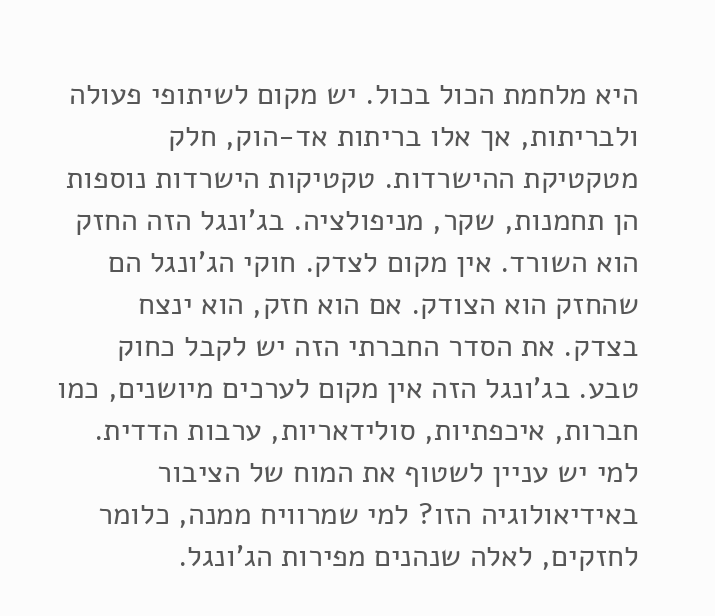היא מלחמת הכול בכול. יש מקום לשיתופי פעולה ולבריתות, אך אלו בריתות אד-הוק, חלק מטקטיקת ההישרדות. טקטיקות הישרדות נוספות הן תחמנות, שקר, מניפולציה. בג'ונגל הזה החזק הוא השורד. אין מקום לצדק. חוקי הג'ונגל הם שהחזק הוא הצודק. אם הוא חזק, הוא ינצח בצדק. את הסדר החברתי הזה יש לקבל כחוק טבע. בג'ונגל הזה אין מקום לערכים מיושנים, כמו חברות, איכפתיות, סולידאריות, ערבות הדדית.
למי יש עניין לשטוף את המוח של הציבור באידיאולוגיה הזו? למי שמרוויח ממנה, כלומר לחזקים, לאלה שנהנים מפירות הג'ונגל.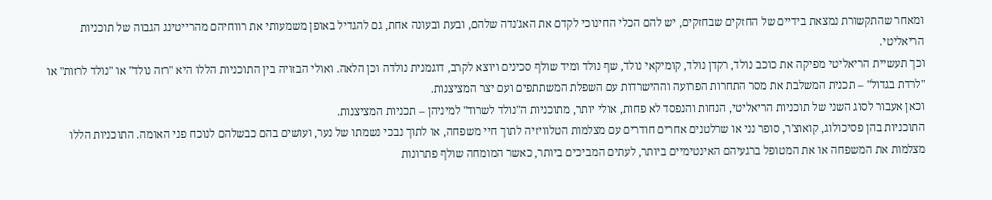ומאחר שהתקשורת נמצאת בידיים של החזקים שבחזקים, יש להם הכלי החינוכי לקדם את האג'נדה שלהם, ובעת ובעונה אחת, גם להגדיל באופן משמעותי את רווחיהם מהרייטינג הגבוה של תוכניות הריאליטי.
וכך תעשיית הריאליטי מפיקה את כוכב נולד, רקדן נולד, קומיקאי נולד, שף נולד ומיד שולף סכינים ויוצא לקרב, דוגמנית נולדה וכן הלאה. ואולי הבזויה בין התוכניות הללו היא "רזה נולד" או "נולד לרזות" או "לרדת בגדול" – תכנית המשלבת את מסר התחרות הפרועה וההישרדות עם השפלת המשתתפים ועם יצר המציצנות.
וכאן אעבור לסוג השני של תוכניות הריאליטי, הנחות והנפסד לא פחות, אולי יותר, מתוכניות ה"נולד לשרוד" למיניהן – תכניות המציצנות.
התוכניות בהן פסיכולוג, קואוצ'ר, סופר נני או שרלטנים אחרים חודרים עם מצלמות הטלוויזיה לתוך חיי משפחה, או לתוך נבכי נשמתו של נער, ועושים בהם כבשלהם לנוכח פני האומה. התוכניות הללו מצלמות את המשפחה או את המטופל ברגעיהם האינטימיים ביותר, לעתים המביכים ביותר, כאשר המומחה שולף פתרונות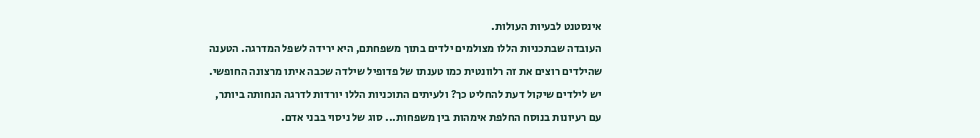אינסטנט לבעיות העולות.
העובדה שבתכניות הללו מצולמים ילדים בתוך משפחתם, היא ירידה לשפל המדרגה. הטענה שהילדים רוצים את זה רלוונטית כמו טענתו של פדופיל שילדה שכבה איתו מרצונה החופשי. יש לילדים שיקול דעת להחליט כך? ולעיתים התוכניות הללו יורדות לדרגה הנחותה ביותר, עם רעיונות בנוסח החלפת אימהות בין משפחות... סוג של ניסוי בבני אדם.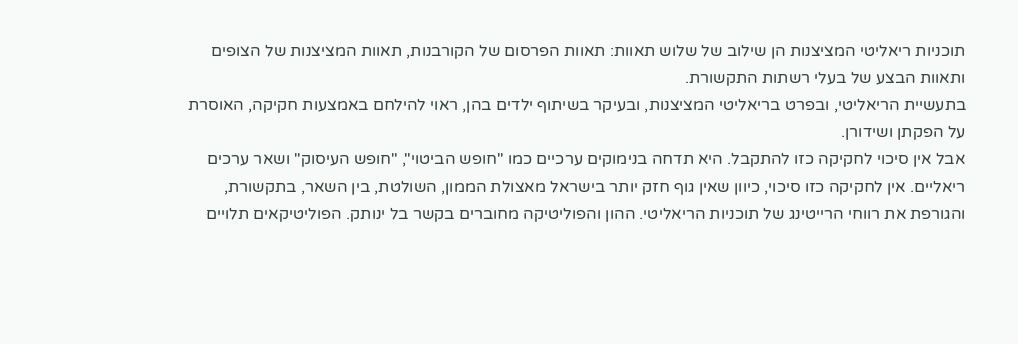תוכניות ריאליטי המציצנות הן שילוב של שלוש תאוות: תאוות הפרסום של הקורבנות, תאוות המציצנות של הצופים ותאוות הבצע של בעלי רשתות התקשורת.
בתעשיית הריאליטי, ובפרט בריאליטי המציצנות, ובעיקר בשיתוף ילדים בהן, ראוי להילחם באמצעות חקיקה, האוסרת על הפקתן ושידורן.
אבל אין סיכוי לחקיקה כזו להתקבל. היא תדחה בנימוקים ערכיים כמו "חופש הביטוי", "חופש העיסוק" ושאר ערכים ריאליים. אין לחקיקה כזו סיכוי, כיוון שאין גוף חזק יותר בישראל מאצולת הממון, השולטת, בין השאר, בתקשורת, והגורפת את רווחי הרייטינג של תוכניות הריאליטי. ההון והפוליטיקה מחוברים בקשר בל ינותק. הפוליטיקאים תלויים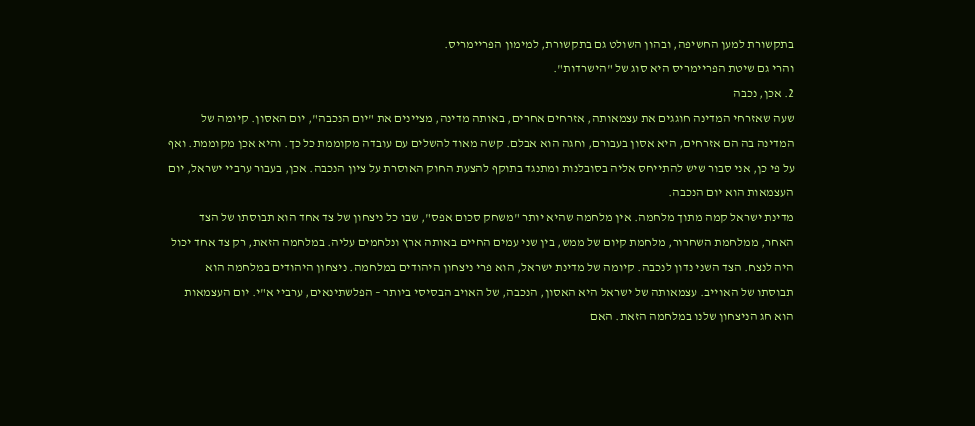בתקשורת למען החשיפה, ובהון השולט גם בתקשורת, למימון הפריימריס.
והרי גם שיטת הפריימריס היא סוג של "הישרדות".
2. אכן, נכבה
שעה שאזרחי המדינה חוגגים את עצמאותה, אזרחים אחרים, באותה מדינה, מציינים את "יום הנכבה", יום האסון. קיומה של המדינה בה הם אזרחים, היא אסון בעבורם, וחגה הוא אבלם. קשה מאוד להשלים עם עובדה מקוממת כל כך. והיא אכן מקוממת. ואף על פי כן, אני סבור שיש להתייחס אליה בסובלנות ומתנגד בתוקף להצעת החוק האוסרת על ציון הנכבה. אכן, בעבור ערביי ישראל, יום העצמאות הוא יום הנכבה.
מדינת ישראל קמה מתוך מלחמה. אין מלחמה שהיא יותר "משחק סכום אפס", שבו כל ניצחון של צד אחד הוא תבוסתו של הצד האחר, ממלחמת השחרור, מלחמת קיום של ממש, בין שני עמים החיים באותה ארץ ונלחמים עליה. במלחמה הזאת, רק צד אחד יכול היה לנצח. הצד השני נדון לנכבה. קיומה של מדינת ישראל, הוא פרי ניצחון היהודים במלחמה. ניצחון היהודים במלחמה הוא תבוסתו של האוייב. עצמאותה של ישראל היא האסון, הנכבה, של האויב הבסיסי ביותר – הפלשתינאים, ערביי א"י. יום העצמאות הוא חג הניצחון שלנו במלחמה הזאת. האם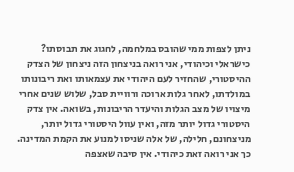ניתן לצפות ממי שהובס במלחמה, לחגוג את תבוסתו?
כישראלי וכיהודי, אני רואה בניצחון הזה ניצחון של הצדק ההיסטורי, שהחזיר לעם היהודי את עצמאותו ואת ריבונותו במולדתו, לאחר גלות ארוכה ורוויית סבל, שלוש שנים אחרי מיצויו של מצב הגלות והיעדר הריבונות, בשואה. אין צדק היסטורי גדול יותר מזה, ואין עוול היסטורי גדול יותר, מניצחונם, חלילה, של אלה שניסו למנוע את הקמת המדינה. כך אני רואה זאת כיהודי. אין סיבה שאצפה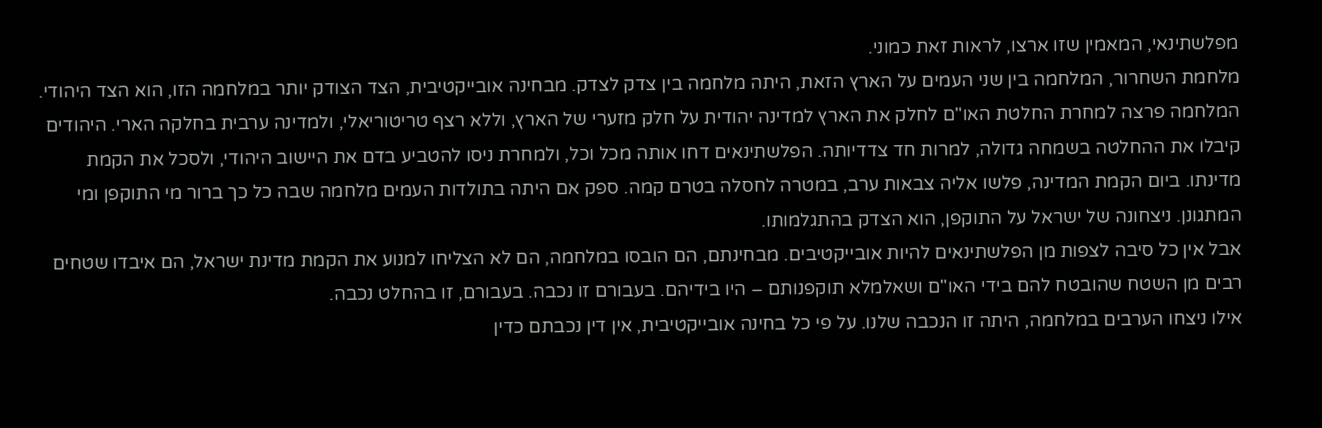מפלשתינאי, המאמין שזו ארצו, לראות זאת כמוני.
מלחמת השחרור, המלחמה בין שני העמים על הארץ הזאת, היתה מלחמה בין צדק לצדק. מבחינה אובייקטיבית, הצד הצודק יותר במלחמה הזו, הוא הצד היהודי. המלחמה פרצה למחרת החלטת האו"ם לחלק את הארץ למדינה יהודית על חלק מזערי של הארץ, וללא רצף טריטוריאלי, ולמדינה ערבית בחלקה הארי. היהודים קיבלו את ההחלטה בשמחה גדולה, למרות חד צדדיותה. הפלשתינאים דחו אותה מכל וכל, ולמחרת ניסו להטביע בדם את היישוב היהודי, ולסכל את הקמת מדינתו. ביום הקמת המדינה, פלשו אליה צבאות ערב, במטרה לחסלה בטרם קמה. ספק אם היתה בתולדות העמים מלחמה שבה כל כך ברור מי התוקפן ומי המתגונן. ניצחונה של ישראל על התוקפן, הוא הצדק בהתגלמותו.
אבל אין כל סיבה לצפות מן הפלשתינאים להיות אובייקטיבים. מבחינתם, הם הובסו במלחמה, הם לא הצליחו למנוע את הקמת מדינת ישראל, הם איבדו שטחים רבים מן השטח שהובטח להם בידי האו"ם ושאלמלא תוקפנותם – היו בידיהם. בעבורם זו נכבה. בעבורם, זו בהחלט נכבה.
אילו ניצחו הערבים במלחמה, היתה זו הנכבה שלנו. על פי כל בחינה אובייקטיבית, אין דין נכבתם כדין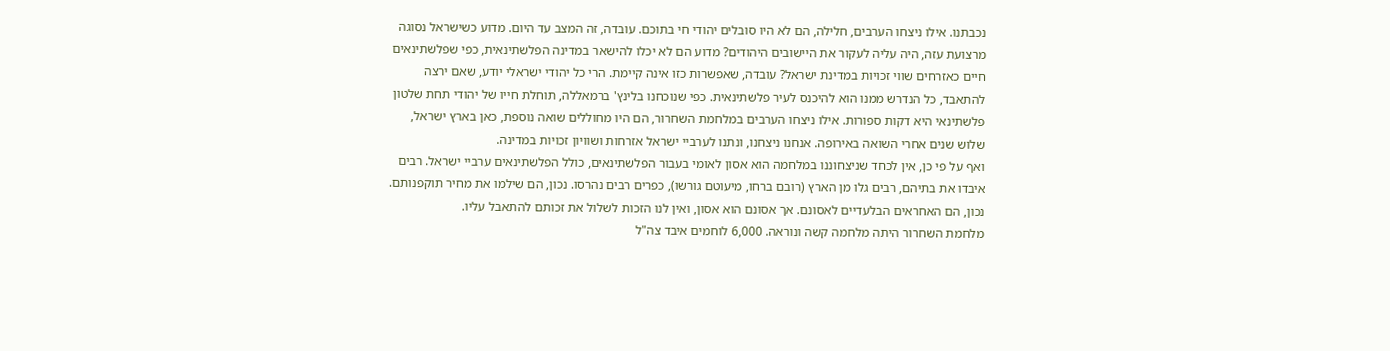נכבתנו. אילו ניצחו הערבים, חלילה, הם לא היו סובלים יהודי חי בתוכם. עובדה, זה המצב עד היום. מדוע כשישראל נסוגה מרצועת עזה, היה עליה לעקור את היישובים היהודים? מדוע הם לא יכלו להישאר במדינה הפלשתינאית, כפי שפלשתינאים חיים כאזרחים שווי זכויות במדינת ישראל? עובדה, שאפשרות כזו אינה קיימת. הרי כל יהודי ישראלי יודע, שאם ירצה להתאבד, כל הנדרש ממנו הוא להיכנס לעיר פלשתינאית. כפי שנוכחנו בלינץ' ברמאללה, תוחלת חייו של יהודי תחת שלטון פלשתינאי היא דקות ספורות. אילו ניצחו הערבים במלחמת השחרור, הם היו מחוללים שואה נוספת, כאן בארץ ישראל, שלוש שנים אחרי השואה באירופה. אנחנו ניצחנו, ונתנו לערביי ישראל אזרחות ושוויון זכויות במדינה.
ואף על פי כן, אין לכחד שניצחוננו במלחמה הוא אסון לאומי בעבור הפלשתינאים, כולל הפלשתינאים ערביי ישראל. רבים איבדו את בתיהם, רבים גלו מן הארץ (רובם ברחו, מיעוטם גורשו), כפרים רבים נהרסו. נכון, הם שילמו את מחיר תוקפנותם. נכון, הם האחראים הבלעדיים לאסונם. אך אסונם הוא אסון, ואין לנו הזכות לשלול את זכותם להתאבל עליו.
מלחמת השחרור היתה מלחמה קשה ונוראה. 6,000 לוחמים איבד צה"ל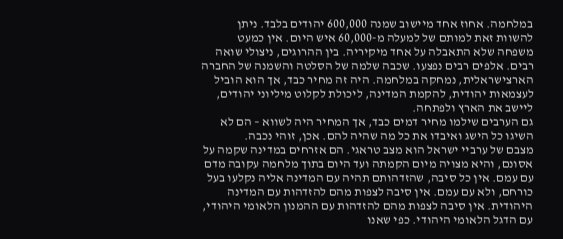במלחמה. אחוז אחד מיישוב שמנה 600,000 יהודים בלבד. ניתן להשוות זאת למותם של למעלה מ-60,000 איש היום. אין כמעט משפחה שלא התאבלה על אחד מיקיריה. בין ההרוגים, ניצולי שואה רבים. אלפים רבים נפצעו. שכבה שלמה של הסלטה והשמנה של החברה הארצישראלית, נמחקה במלחמה. היה זה מחיר כבד, אך הוא הוביל לעצמאות יהודית, להקמת המדינה, ליכולת לקלוט מיליוני יהודים, ליישב את הארץ ולפתחה.
גם הערבים שילמו מחיר דמים כבד, אך המחיר היה לשווא – הם לא השיגו כל הישג ואיבדו את כל מה שהיה להם. אכן, זוהי נכבה.
מצבם של ערביי ישראל הוא מצב טראגי. הם אזרחים במדינה שקמה על אסונם, והיא מצויה מיום הקמתה ועד היום בתוך מלחמה עקובה מדם עם עמם. אין כל סיבה, שהזדהותם תהיה עם המדינה אליה נקלעו בעל כורחם, ולא עם עמם. אין סיבה לצפות מהם להזדהות עם המדינה היהודית. אין סיבה לצפות מהם להזדהות עם ההמנון הלאומי היהודי, עם הדגל הלאומי היהודי. כפי שאנו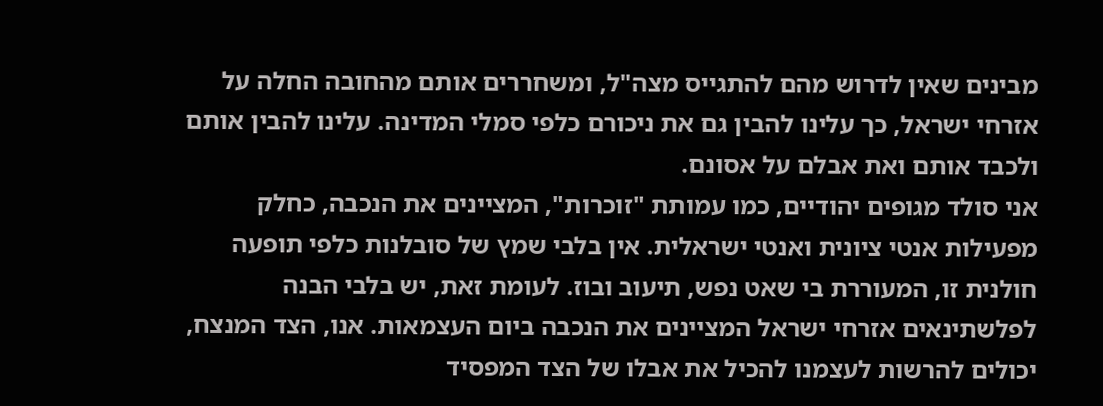מבינים שאין לדרוש מהם להתגייס מצה"ל, ומשחררים אותם מהחובה החלה על אזרחי ישראל, כך עלינו להבין גם את ניכורם כלפי סמלי המדינה. עלינו להבין אותם ולכבד אותם ואת אבלם על אסונם.
אני סולד מגופים יהודיים, כמו עמותת "זוכרות", המציינים את הנכבה, כחלק מפעילות אנטי ציונית ואנטי ישראלית. אין בלבי שמץ של סובלנות כלפי תופעה חולנית זו, המעוררת בי שאט נפש, תיעוב ובוז. לעומת זאת, יש בלבי הבנה לפלשתינאים אזרחי ישראל המציינים את הנכבה ביום העצמאות. אנו, הצד המנצח, יכולים להרשות לעצמנו להכיל את אבלו של הצד המפסיד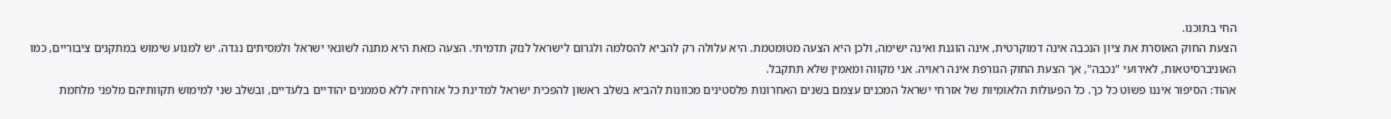החי בתוכנו.
הצעת החוק האוסרת את ציון הנכבה אינה דמוקרטית, אינה הוגנת ואינה ישימה, ולכן היא הצעה מטומטמת. היא עלולה רק להביא להסלמה ולגרום לישראל לנזק תדמיתי. הצעה כזאת היא מתנה לשונאי ישראל ולמסיתים נגדה. יש למנוע שימוש במתקנים ציבוריים, כמו האוניברסיטאות, לאירועי "נכבה", אך הצעת החוק הגורפת אינה ראויה. אני מקווה ומאמין שלא תתקבל.
אהוד: הסיפור איננו פשוט כל כך. כל הפעולות הלאומיות של אזרחי ישראל המכנים עצמם בשנים האחרונות פלסטינים מכוונות להביא בשלב ראשון להפכית ישראל למדינת כל אזרחיה ללא סממנים יהודיים בלעדיים, ובשלב שני למימוש תקוותיהם מלפני מלחמת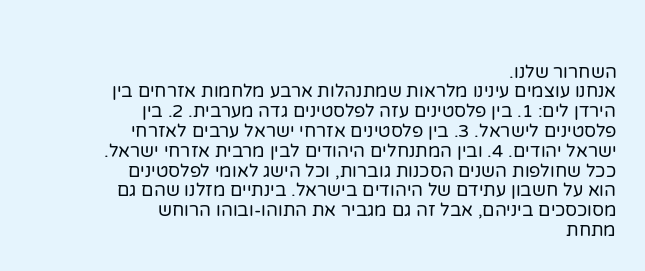השחרור שלנו.
אנחנו עוצמים עינינו מלראות שמתנהלות ארבע מלחמות אזרחים בין הירדן לים: 1. בין פלסטינים עזה לפלסטינים גדה מערבית. 2. בין פלסטינים לישראל. 3. בין פלסטינים אזרחי ישראל ערבים לאזרחי ישראל יהודים. 4. ובין המתנחלים היהודים לבין מרבית אזרחי ישראל.
ככל שחולפות השנים הסכנות גוברות, וכל הישג לאומי לפלסטינים הוא על חשבון עתידם של היהודים בישראל. בינתיים מזלנו שהם גם מסוכסכים ביניהם, אבל זה גם מגביר את התוהו-ובוהו הרוחש מתחת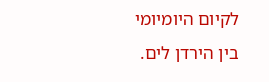לקיום היומיומי בין הירדן לים.